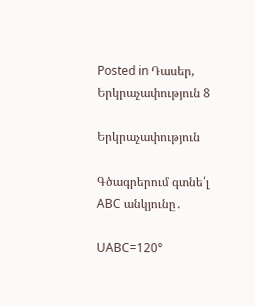Posted in Դասեր, Երկրաչափություն 8

Երկրաչափություն

Գծագրերում գտնե՛լ ABC անկյունը․

UABC=120°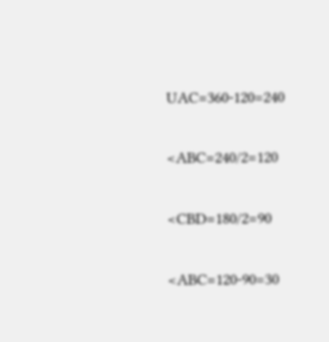UAC=360-120=240

<ABC=240/2=120

<CBD=180/2=90

<ABC=120-90=30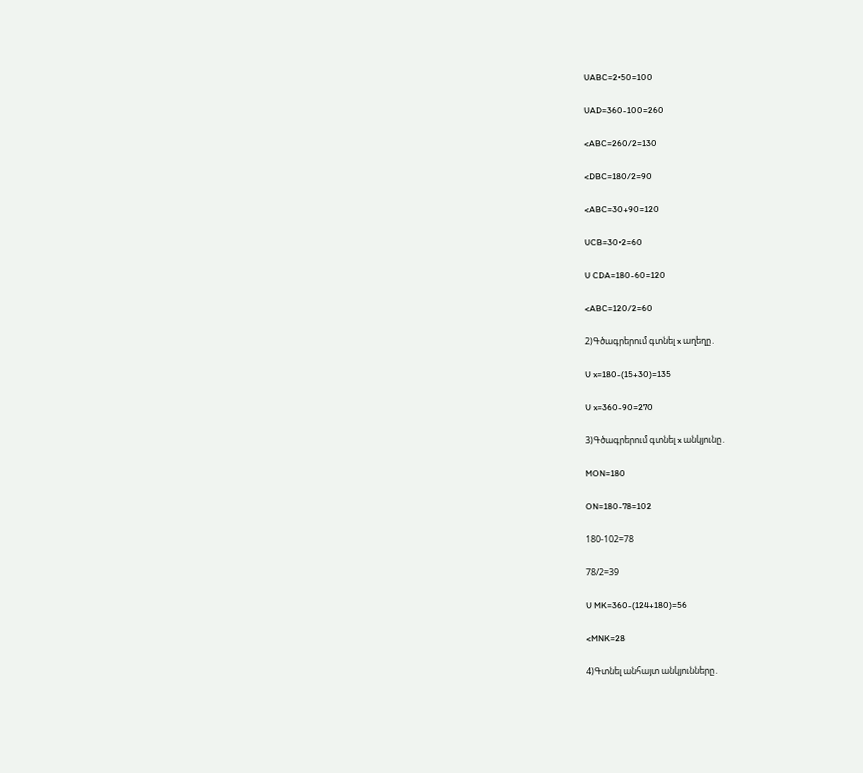UABC=2•50=100

UAD=360-100=260

<ABC=260/2=130

<DBC=180/2=90

<ABC=30+90=120

UCB=30•2=60

U CDA=180-60=120

<ABC=120/2=60

2)Գծագրերում գտնել x աղեղը․

U x=180-(15+30)=135

U x=360-90=270

3)Գծագրերում գտնել x անկյունը․

MON=180

ON=180-78=102

180-102=78

78/2=39

U MK=360-(124+180)=56

<MNK=28

4)Գտնել անհայտ անկյունները․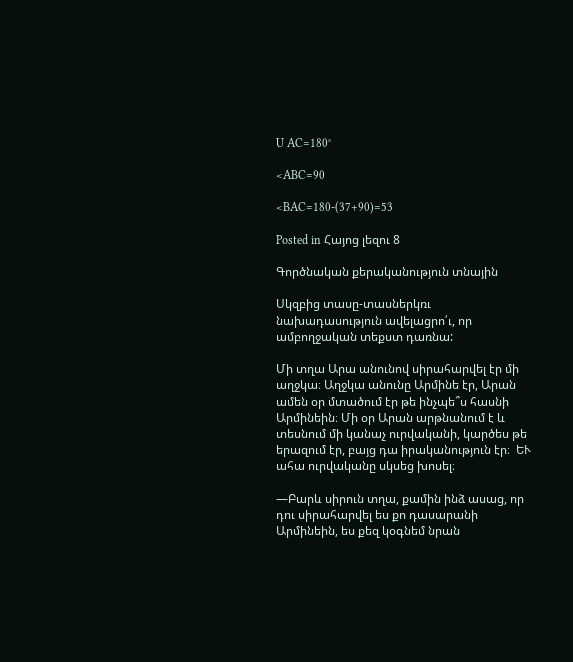U AC=180°

<ABC=90

<BAC=180-(37+90)=53

Posted in Հայոց լեզու 8

Գործնական քերականություն տնային

Սկզբից տասը-տասներկռւ նախադասություն ավելացրո՛ւ, որ ամբողջական տեքստ դառնա:

Մի տղա Արա անունով սիրահարվել էր մի աղջկա։ Աղջկա անունը Արմինե էր, Արան ամեն օր մտածում էր թե ինչպե՞ս հասնի Արմինեին։ Մի օր Արան արթնանում է և տեսնում մի կանաչ ուրվականի, կարծես թե երազում էր, բայց դա իրականություն էր։  ԵՒ ահա ուրվականը սկսեց խոսել։

—Բարև սիրուն տղա, քամին ինձ ասաց, որ դու սիրահարվել ես քո դասարանի Արմինեին, ես քեզ կօգնեմ նրան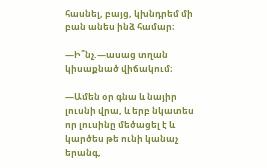հասնել, բայց, կխնդրեմ մի բան անես ինձ համար։

—Ի՞նչ.—ասաց տղան կիսաքնած վիճակում։

—Ամեն օր գնա և նայիր լուսնի վրա, և երբ նկատես որ լուսինը մեծացել է և կարծես թե ունի կանաչ երանգ,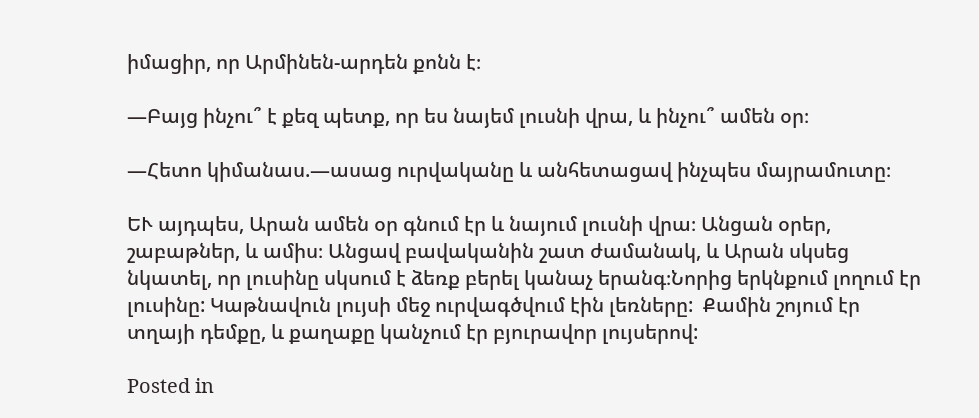իմացիր, որ Արմինեն-արդեն քոնն է։

—Բայց ինչու՞ է քեզ պետք, որ ես նայեմ լուսնի վրա, և ինչու՞ ամեն օր։

—Հետո կիմանաս.—ասաց ուրվականը և անհետացավ ինչպես մայրամուտը։

ԵՒ այդպես, Արան ամեն օր գնում էր և նայում լուսնի վրա։ Անցան օրեր, շաբաթներ, և ամիս։ Անցավ բավականին շատ ժամանակ, և Արան սկսեց նկատել, որ լուսինը սկսում է ձեռք բերել կանաչ երանգ։Նորից երկնքում լողում էր լուսինը: Կաթնավուն լույսի մեջ ուրվագծվում էին լեռները:  Քամին շոյում էր տղայի դեմքը, և քաղաքը կանչում էր բյուրավոր լույսերով:

Posted in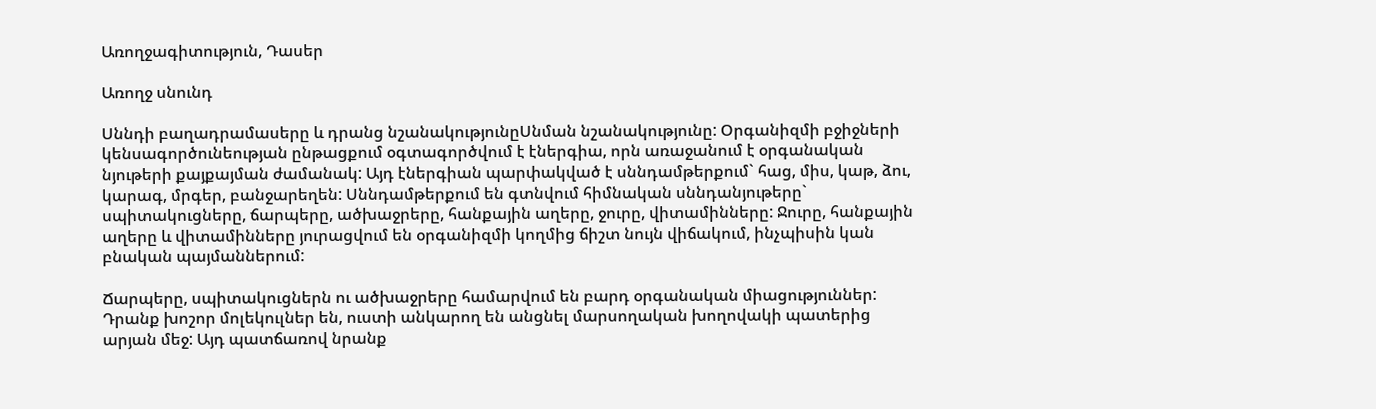Առողջագիտություն, Դասեր

Առողջ սնունդ

Սննդի բաղադրամասերը և դրանց նշանակությունըՍնման նշանակությունը: Օրգանիզմի բջիջների կենսագործունեության ընթացքում օգտագործվում է էներգիա, որն առաջանում է օրգանական նյութերի քայքայման ժամանակ: Այդ էներգիան պարփակված է սննդամթերքում` հաց, միս, կաթ, ձու, կարագ, մրգեր, բանջարեղեն: Սննդամթերքում են գտնվում հիմնական սննդանյութերը` սպիտակուցները, ճարպերը, ածխաջրերը, հանքային աղերը, ջուրը, վիտամինները: Ջուրը, հանքային աղերը և վիտամինները յուրացվում են օրգանիզմի կողմից ճիշտ նույն վիճակում, ինչպիսին կան բնական պայմաններում:

Ճարպերը, սպիտակուցներն ու ածխաջրերը համարվում են բարդ օրգանական միացություններ: Դրանք խոշոր մոլեկուլներ են, ուստի անկարող են անցնել մարսողական խողովակի պատերից արյան մեջ: Այդ պատճառով նրանք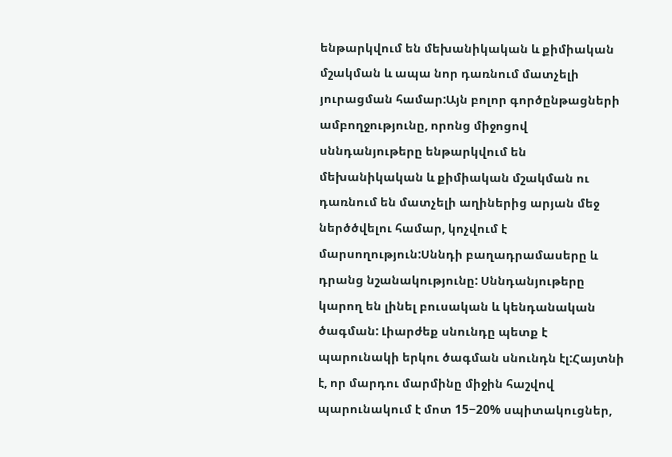ենթարկվում են մեխանիկական և քիմիական մշակման և ապա նոր դառնում մատչելի յուրացման համար:Այն բոլոր գործընթացների ամբողջությունը, որոնց միջոցով սննդանյութերը ենթարկվում են մեխանիկական և քիմիական մշակման ու դառնում են մատչելի աղիներից արյան մեջ ներծծվելու համար, կոչվում է մարսողություն:Սննդի բաղադրամասերը և դրանց նշանակությունը: Սննդանյութերը կարող են լինել բուսական և կենդանական ծագման: Լիարժեք սնունդը պետք է պարունակի երկու ծագման սնունդն էլ:Հայտնի է, որ մարդու մարմինը միջին հաշվով պարունակում է մոտ 15−20% սպիտակուցներ,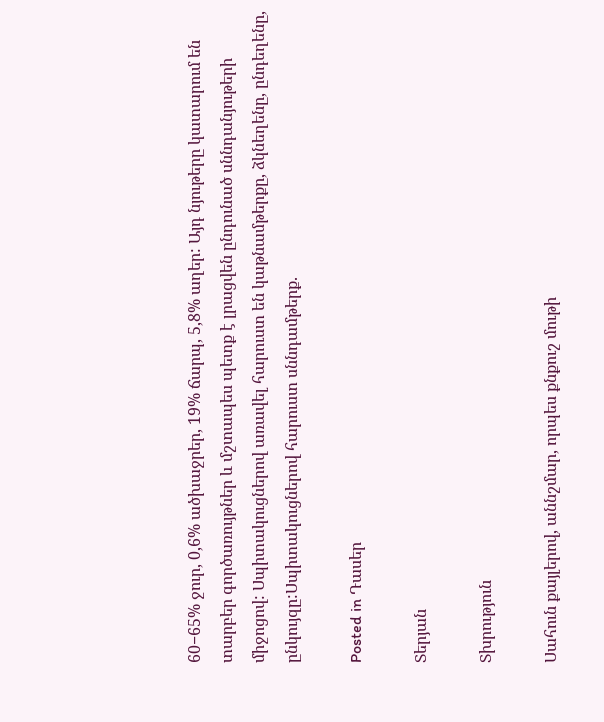60−65% ջուր, 0,6% ածխաջրեր, 19% ճարպ, 5,8% աղեր: Այդ նյութերը կատարում են տարբեր գործառույթներ և մշտապես պետք է լրացվեն ընդունած սննդանյութերի միջոցով: Սպիտակուցներով առավել հարուստ են կաթնամթերքը, ձկնեղենը, ընդեղենը, ընկույզը:Սպիտակուցներով հարուստ սննդամթերք.

Posted in Դասեր

Տերյան

Տխրություն

Սահուն քայլերով, աննշմար, որպես քնքուշ մութի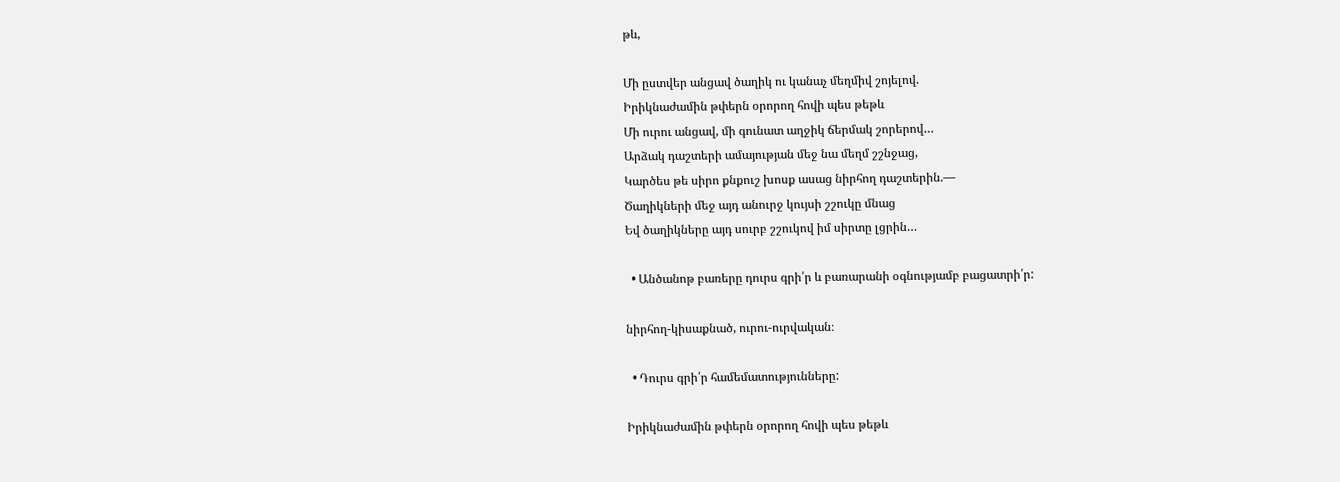թև,

Մի ըստվեր անցավ ծաղիկ ու կանաչ մեղմիվ շոյելով.
Իրիկնաժամին թփերն օրորող հովի պես թեթև
Մի ուրու անցավ, մի գունատ աղջիկ ճերմակ շորերով…
Արձակ դաշտերի ամայության մեջ նա մեղմ շշնջաց,
Կարծես թե սիրո քնքուշ խոսք ասաց նիրհող դաշտերին.—
Ծաղիկների մեջ այդ անուրջ կույսի շշուկը մնաց
Եվ ծաղիկները այդ սուրբ շշուկով իմ սիրտը լցրին…

  • Անծանոթ բառերը դուրս գրի՛ր և բառարանի օգնությամբ բացատրի՛ր:

նիրհող-կիսաքնած, ուրու-ուրվական։

  • Դուրս գրի՛ր համեմատությունները:

Իրիկնաժամին թփերն օրորող հովի պես թեթև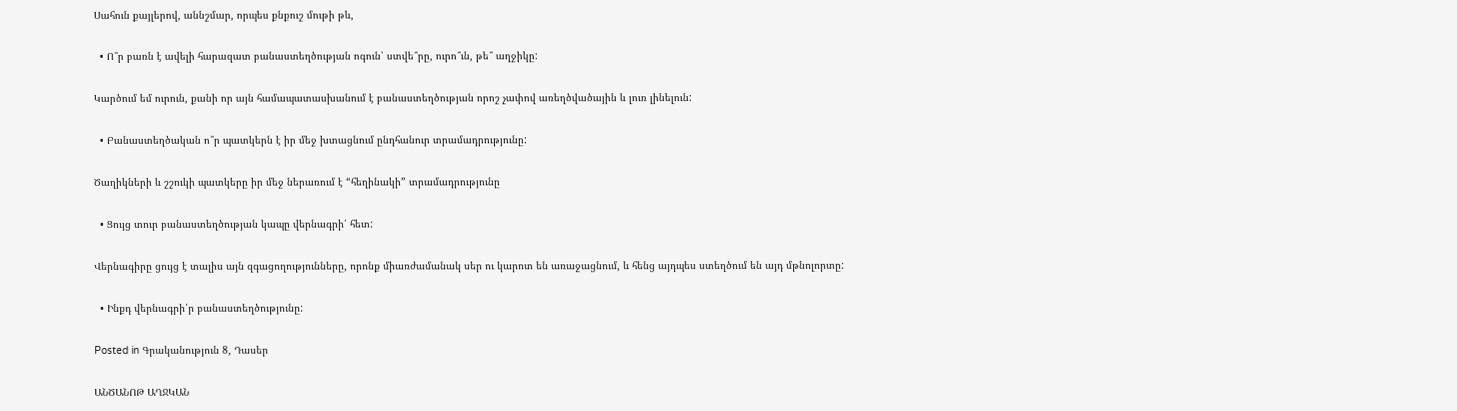Սահուն քայլերով, աննշմար, որպես քնքուշ մութի թև,

  • Ո՞ր բառն է ավելի հարազատ բանաստեղծության ոգուն՝ ստվե՞րը, ուրո՞ւն, թե՞ աղջիկը:

Կարծում եմ ուրուն, քանի որ այն համապատասխանում է բանաստեղծության որոշ չափով առեղծվածային և լուռ լինելուն:

  • Բանաստեղծական ո՞ր պատկերն է իր մեջ խտացնում ընդհանուր տրամադրությունը:

Ծաղիկների և շշուկի պատկերը իր մեջ ներառում է “հեղինակի” տրամադրությունը

  • Ցույց տուր բանաստեղծության կապը վերնագրի՛ հետ:

Վերնագիրը ցույց է տալիս այն զգացողությունները, որոնք միառժամանակ սեր ու կարոտ են առաջացնում, և հենց այդպես ստեղծում են այդ մթնոլորտը:

  • Ինքդ վերնագրի՛ր բանաստեղծությունը:

Posted in Գրականություն 8, Դասեր

ԱՆԾԱՆՈԹ ԱՂՋԿԱՆ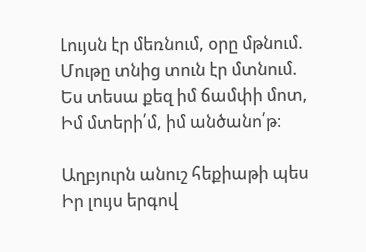Լույսն էր մեռնում, օրը մթնում.
Մութը տնից տուն էր մտնում.
Ես տեսա քեզ իմ ճամփի մոտ,
Իմ մտերի՛մ, իմ անծանո՛թ։

Աղբյուրն անուշ հեքիաթի պես
Իր լույս երգով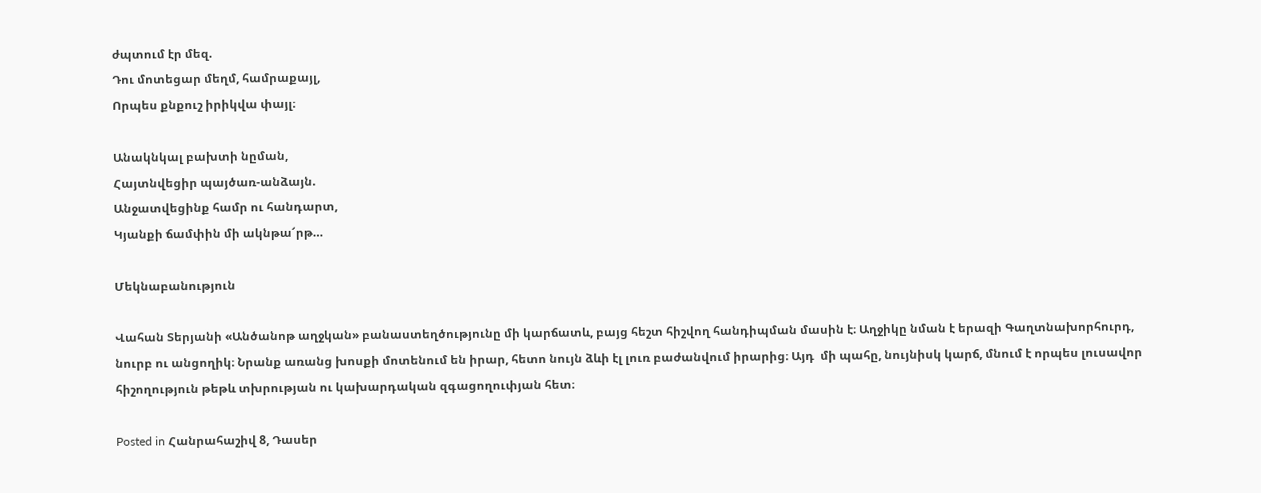ժպտում էր մեզ.
Դու մոտեցար մեղմ, համրաքայլ,
Որպես քնքուշ իրիկվա փայլ։

Անակնկալ բախտի նըման,
Հայտնվեցիր պայծառ-անձայն.
Անջատվեցինք համր ու հանդարտ,
Կյանքի ճամփին մի ակնթա՜րթ…

Մեկնաբանություն

Վահան Տերյանի «Անծանոթ աղջկան» բանաստեղծությունը մի կարճատև, բայց հեշտ հիշվող հանդիպման մասին է։ Աղջիկը նման է երազի Գաղտնախորհուրդ, նուրբ ու անցողիկ։ Նրանք առանց խոսքի մոտենում են իրար, հետո նույն ձևի էլ լուռ բաժանվում իրարից։ Այդ  մի պահը, նույնիսկ կարճ, մնում է որպես լուսավոր հիշողություն թեթև տխրության ու կախարդական զգացողուփյան հետ։

Posted in Հանրահաշիվ 8, Դասեր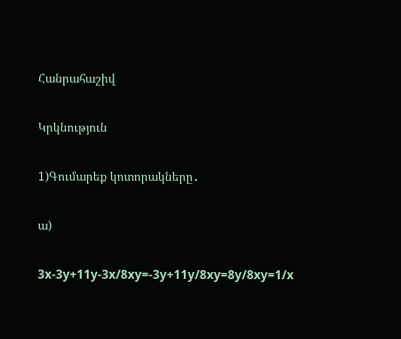Հանրահաշիվ

Կրկնություն

1)Գումարեք կոտորակները․

ա)

3x-3y+11y-3x/8xy=-3y+11y/8xy=8y/8xy=1/x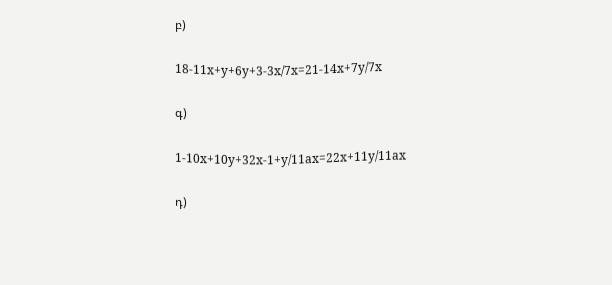բ)

18-11x+y+6y+3-3x/7x=21-14x+7y/7x

գ)

1-10x+10y+32x-1+y/11ax=22x+11y/11ax

դ)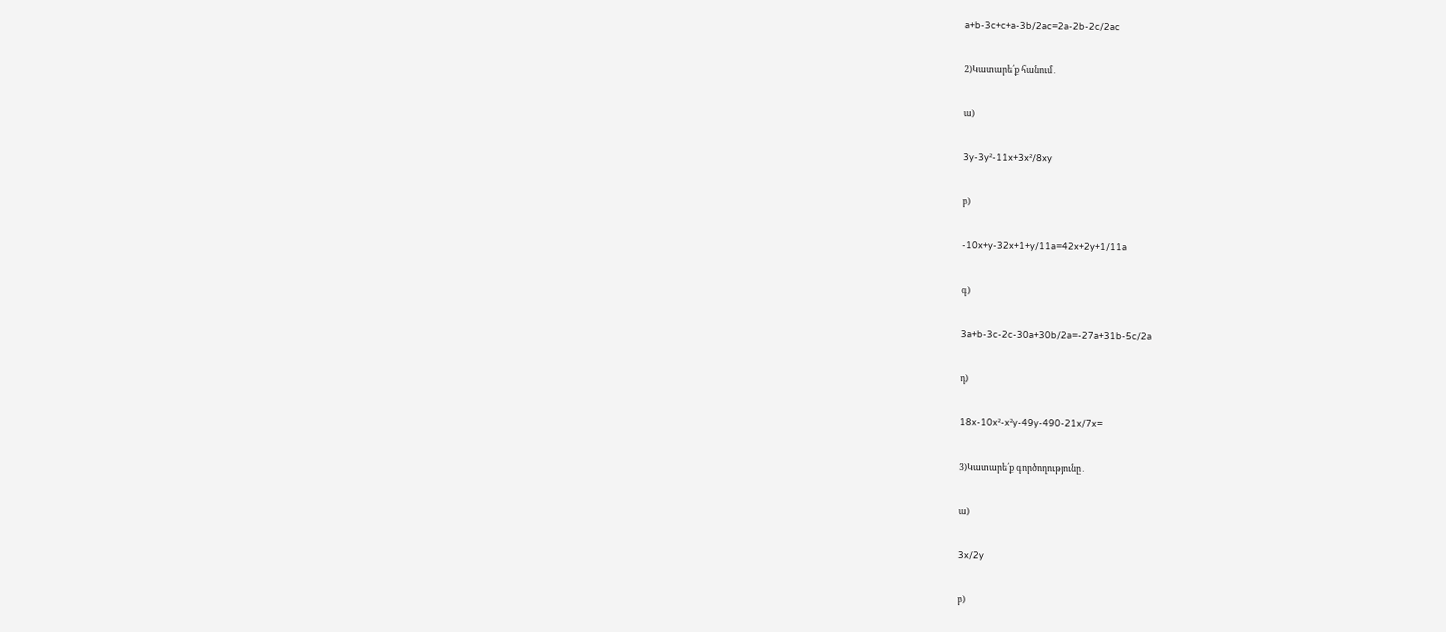a+b-3c+c+a-3b/2ac=2a-2b-2c/2ac

2)Կատարե՛ք հանում․

ա)

3y-3y²-11x+3x²/8xy

բ)

-10x+y-32x+1+y/11a=42x+2y+1/11a

գ)

3a+b-3c-2c-30a+30b/2a=-27a+31b-5c/2a

դ)

18x-10x²-x²y-49y-490-21x/7x=

3)Կատարե՛ք գործողությունը․

ա)

3x/2y

բ)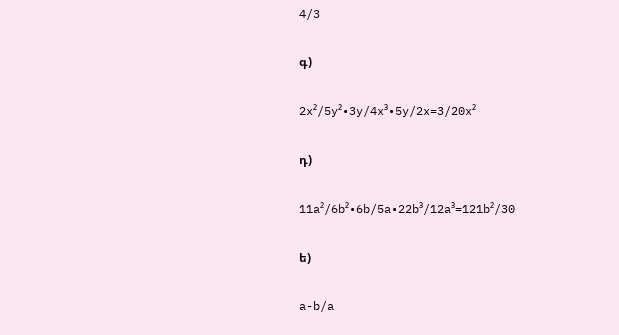4/3

գ)

2x²/5y²•3y/4x³•5y/2x=3/20x²

դ)

11a²/6b²•6b/5a•22b³/12a³=121b²/30

ե)

a-b/a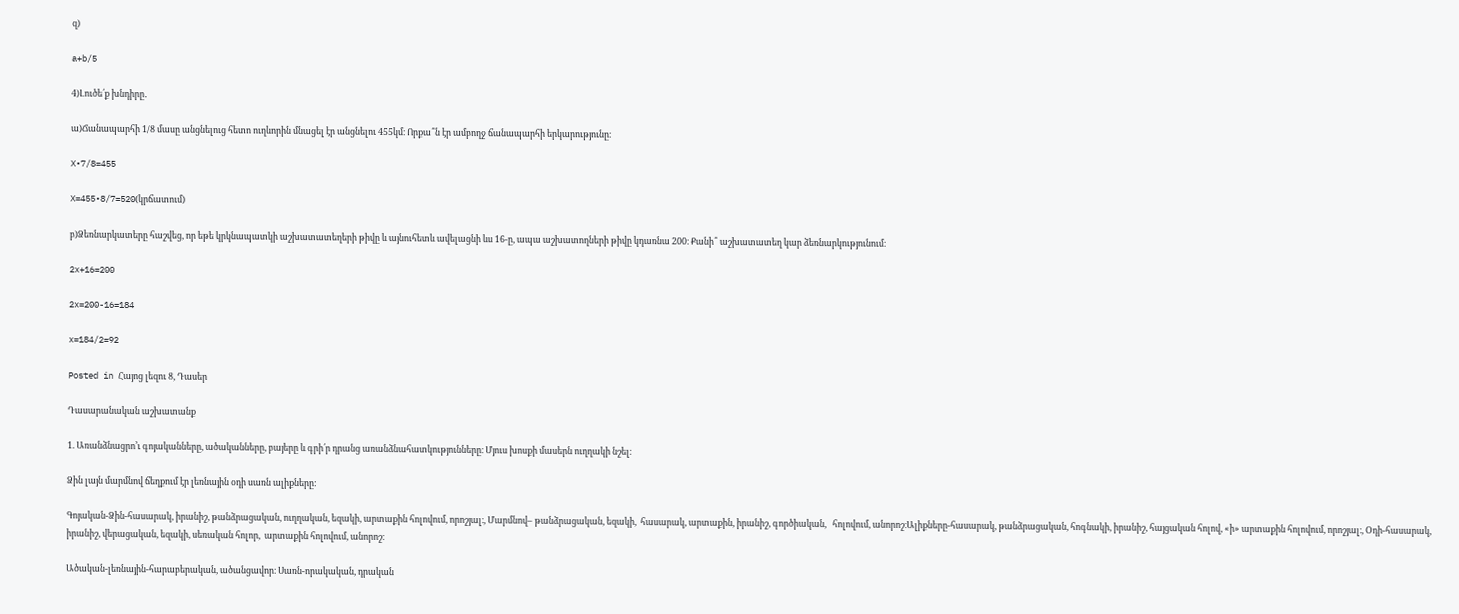զ)

a+b/5

4)Լուծե՛ք խնդիրը․

ա)Ճանապարհի 1/8 մասը անցնելուց հետո ուղևորին մնացել էր անցնելու 455կմ։ Որքա՞ն էր ամբողջ ճանապարհի երկարությունը։

X•7/8=455

X=455•8/7=520(կրճատում)

բ)Ձեռնարկատերը հաշվեց, որ եթե կրկնապատկի աշխատատեղերի թիվը և այնուհետև ավելացնի ևս 16-ը, ապա աշխատողների թիվը կդառնա 200։ Քանի՞ աշխատատեղ կար ձեռնարկությունում։

2x+16=200

2x=200-16=184

x=184/2=92

Posted in Հայոց լեզու 8, Դասեր

Դասարանական աշխատանք

1. Առանձնացրո’ւ գոյականները, ածականները, բայերը և գրի՛ր դրանց առանձնահատկությունները։ Մյուս խոսքի մասերն ուղղակի նշել։

Ձին լայն մարմնով ճեղքում էր լեռնային օդի սառն ալիքները:

Գոյական-Ձին-հասարակ, իրանիշ, թանձրացական, ուղղական, եզակի, արտաքին հոլովում, որոշյալ։, Մարմնով– թանձրացական, եզակի,  հասարակ, արտաքին, իրանիշ, գործիական,   հոլովում, անորոշ։Ալիքները-հասարակ, թանձրացական, հոգնակի, իրանիշ, հայցական հոլով, «ի» արտաքին հոլովում, որոշյալ։, Օդի-հասարակ, իրանիշ, վերացական, եզակի, սեռական հոլոր,  արտաքին հոլովում, անորոշ։

Ածական-լեռնային-հարաբերական, ածանցավոր։ Սառն-որակական, դրական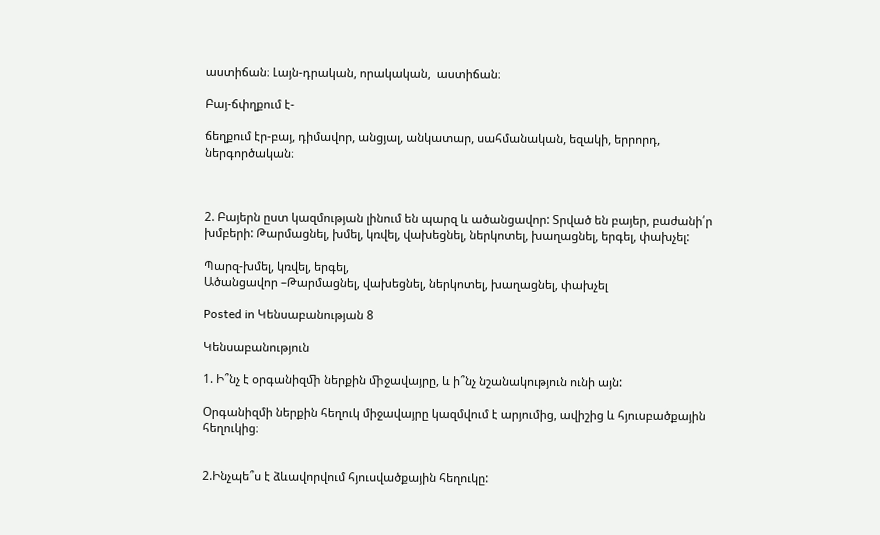աստիճան։ Լայն-դրական, որակական,  աստիճան։

Բայ-ճփղքում է-

ճեղքում էր-բայ, դիմավոր, անցյալ, անկատար, սահմանական, եզակի, երրորդ, ներգործական։



2. Բայերն ըստ կազմության լինում են պարզ և ածանցավոր: Տրված են բայեր, բաժանի՛ր խմբերի: Թարմացնել, խմել, կռվել, վախեցնել, ներկոտել, խաղացնել, երգել, փախչել:

Պարզ-խմել, կռվել, երգել,
Ածանցավոր –Թարմացնել, վախեցնել, ներկոտել, խաղացնել, փախչել

Posted in Կենսաբանության 8

Կենսաբանություն

1. Ի՞նչ է օրգանիզﬕ ներքին ﬕջավայրը, և ի՞նչ նշանակություն ունի այն:

Օրգանիզմի ներքին հեղուկ միջավայրը կազմվում է արյումից, ավիշից և հյուսբածքային հեղուկից։


2.Ինչպե՞ս է ձևավորվում հյուսվածքային հեղուկը: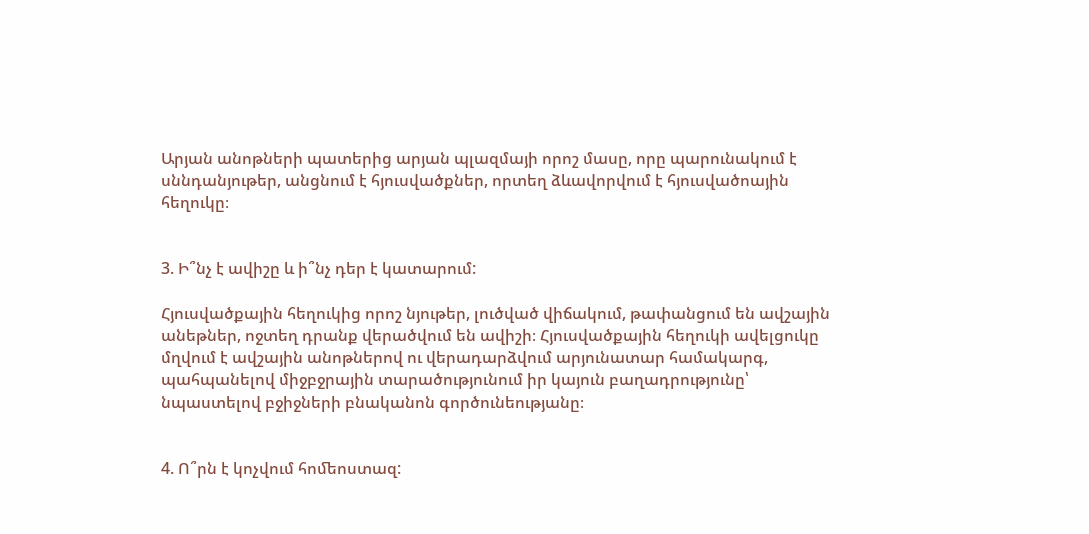Արյան անոթների պատերից արյան պլազմայի որոշ մասը, որը պարունակում է սննդանյութեր, անցնում է հյուսվածքներ, որտեղ ձևավորվում է հյուսվածոային հեղուկը։


3. Ի՞նչ է ավիշը և ի՞նչ դեր է կատարում:

Հյուսվածքային հեղուկից որոշ նյութեր, լուծված վիճակում, թափանցում են ավշային անեթներ, ոջտեղ դրանք վերածվում են ավիշի։ Հյուսվածքային հեղուկի ավելցուկը մղվում է ավշային անոթներով ու վերադարձվում արյունատար համակարգ, պահպանելով միջբջրային տարածությունում իր կայուն բաղադրությունը՝ նպաստելով բջիջների բնականոն գործունեությանը։


4. Ո՞րն է կոչվում հոﬔոստազ: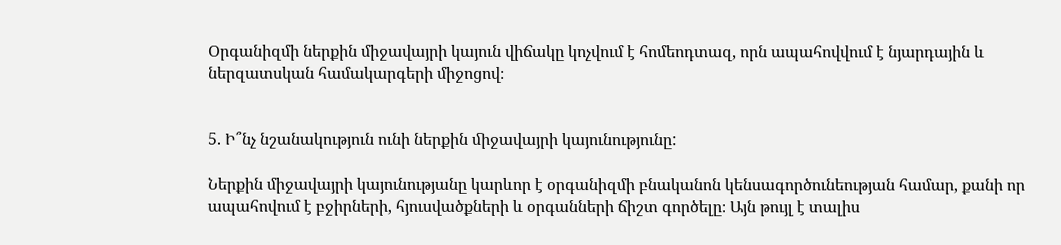Օրգանիզմի ներքին միջավայրի կայուն վիճակը կոչվում է հոմեոդտազ, որն ապահովվում է նյարդային և ներզատսկան համակարգերի միջոցով։


5. Ի՞նչ նշանակություն ունի ներքին ﬕջավայրի կայունությունը:

Ներքին միջավայրի կայունությանը կարևոր է օրգանիզմի բնականոն կենսագործունեության համար, քանի որ ապահովում է բջիրների, հյուսվածքների և օրգանների ճիշտ գործելը։ Այն թույլ է տալիս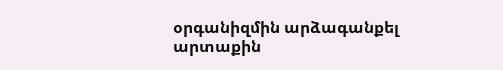օրգանիզմին արձագանքել արտաքին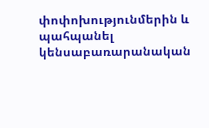փոփոխությունմերին և պահպանել կենսաբառարանական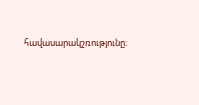հավասարակշռությունը։